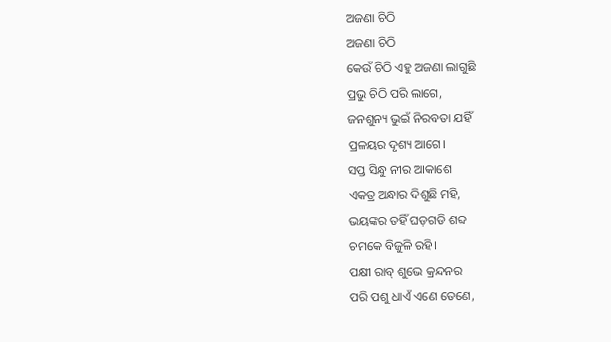ଅଜଣା ଚିଠି
ଅଜଣା ଚିଠି
କେଉଁ ଚିଠି ଏହୁ ଅଜଣା ଲାଗୁଛି
ପ୍ରଭୁ ଚିଠି ପରି ଲାଗେ,
ଜନଶୁନ୍ୟ ଭୁଇଁ ନିରବତା ଯହିଁ
ପ୍ରଳୟର ଦୃଶ୍ୟ ଆଗେ।
ସପ୍ତ ସିନ୍ଧୁ ନୀର ଆକାଶେ
ଏକତ୍ର ଅନ୍ଧାର ଦିଶୁଛି ମହି,
ଭୟଙ୍କର ତହିଁ ଘଡ଼ଗଡି ଶବ୍ଦ
ଚମକେ ବିଜୁଳି ରହି।
ପକ୍ଷୀ ରାବ୍ ଶୁଭେ କ୍ରନ୍ଦନର
ପରି ପଶୁ ଧାଏଁ ଏଣେ ତେଣେ,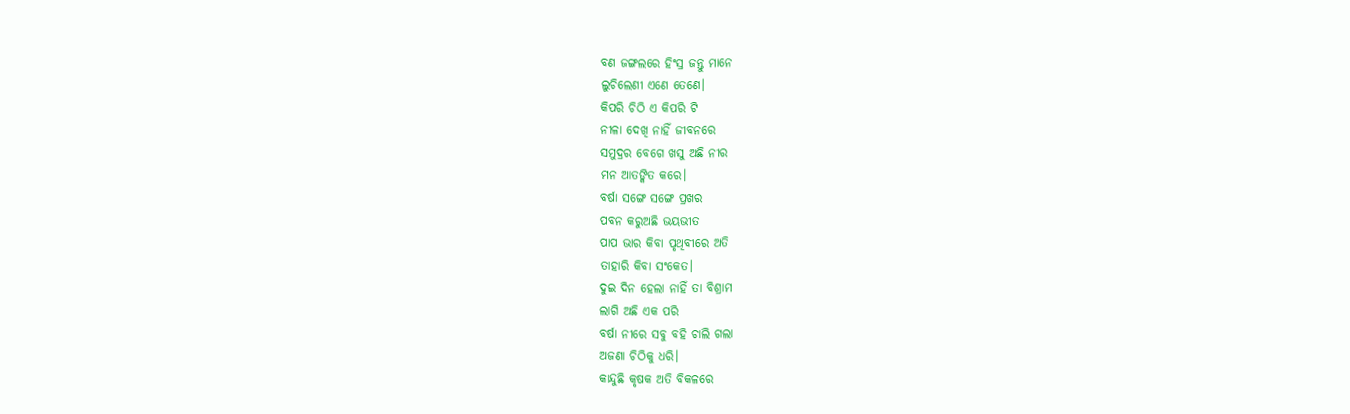ବଣ ଜଙ୍ଗଲରେ ହିଂସ୍ର ଜନ୍ତୁ ମାନେ
ଲୁଚିଲେଣୀ ଏଣେ ତେଣେ।
କିପରି ଚିଠି ଏ କିପରି ଟି
ନୀଳା ଦେଖି ନାହିଁ ଜୀବନରେ
ସମୁଦ୍ରର ବେଗେ ଖସୁ ଅଛି ନୀର
ମନ ଆତଙ୍କିତ କରେ।
ବର୍ଷା ସଙ୍ଗେ ସଙ୍ଗେ ପ୍ରଖର
ପବନ କରୁଅଛି ଭୟଭୀତ
ପାପ ଭାର କିବା ପୃଥିବୀରେ ଅତି
ତାହାରି କିବା ସଂକେତ।
ଦୁଇ ଦିନ ହେଲା ନାହିଁ ତା ବିଶ୍ରାମ
ଲାଗି ଅଛି ଏକ ପରି
ବର୍ଷା ନୀରେ ସବୁ ବହି ଚାଲି ଗଲା
ଅଜଣା ଚିଠିକୁ ଧରି।
କାନ୍ଦୁଛି କୃଷକ ଅତି ବିକଳରେ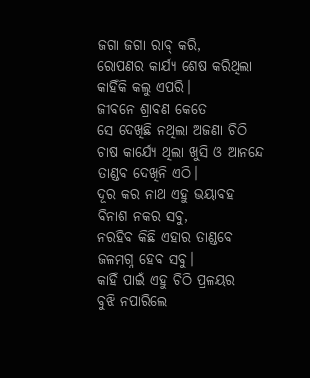ଜଗା ଜଗା ରାବ୍ କରି,
ରୋପଣର କାର୍ଯ୍ୟ ଶେଷ କରିଥିଲା
କାହିଁକି କଲୁ ଏପରି।
ଜୀବନେ ଶ୍ରାବଣ କେତେ
ସେ ଦେଖିଛି ନଥିଲା ଅଜଣା ଚିଠି
ଚାଷ କାର୍ଯ୍ୟେ ଥିଲା ଖୁସି ଓ ଆନନ୍ଦେ
ତାଣ୍ଡବ ଦେଖିନି ଏଠି।
ଦୂର କର ନାଥ ଏହୁ ଭୟାବହ
ବିନାଶ ନକର ସବୁ,
ନରହିବ କିଛି ଏହାର ତାଣ୍ଡବେ
ଜଳମଗ୍ନ ହେବ ସବୁ।
କାହିଁ ପାଇଁ ଏହୁ ଚିଠି ପ୍ରଳୟର
ବୁଝି ନପାରିଲେ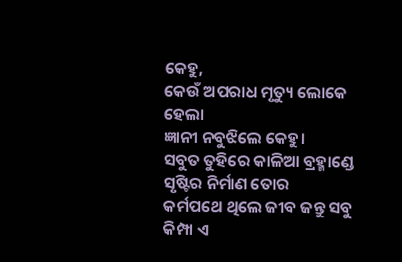କେହୁ,
କେଉଁ ଅପରାଧ ମୃତ୍ୟୁ ଲୋକେ ହେଲା
ଜ୍ଞାନୀ ନବୁଝିଲେ କେହୁ।
ସବୁତ ତୁହିରେ କାଳିଆ ବ୍ରହ୍ମାଣ୍ଡେ
ସୃଷ୍ଟିର ନିର୍ମାଣ ତୋର
କର୍ମପଥେ ଥିଲେ ଜୀବ ଜନ୍ତୁ ସବୁ
କିମ୍ପା ଏ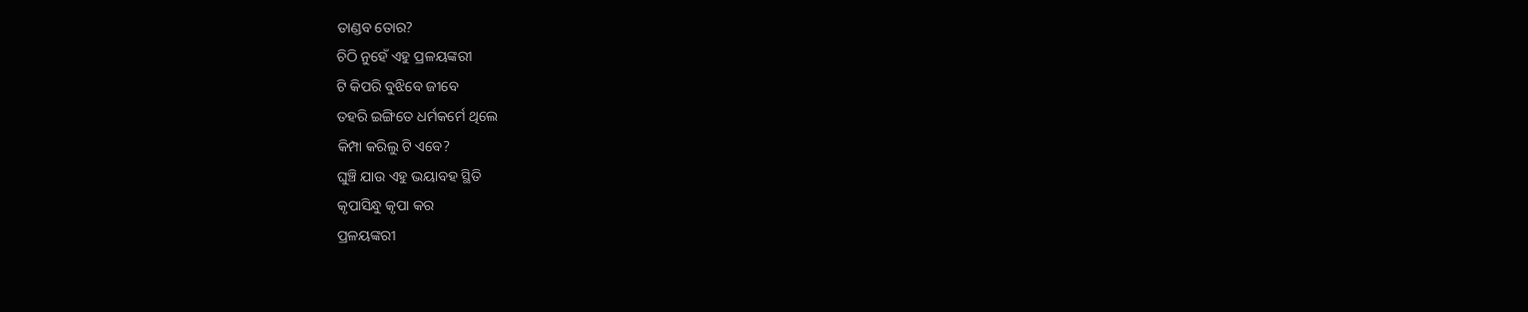ତାଣ୍ଡବ ତୋର?
ଚିଠି ନୁହେଁ ଏହୁ ପ୍ରଳୟଙ୍କରୀ
ଟି କିପରି ବୁଝିବେ ଜୀବେ
ତହରି ଇଙ୍ଗିତେ ଧର୍ମକର୍ମେ ଥିଲେ
କିମ୍ପା କରିଲୁ ଟି ଏବେ?
ଘୁଞ୍ଚି ଯାଉ ଏହୁ ଭୟାବହ ସ୍ଥିତି
କୃପାସିନ୍ଧୁ କୃପା କର
ପ୍ରଳୟଙ୍କରୀ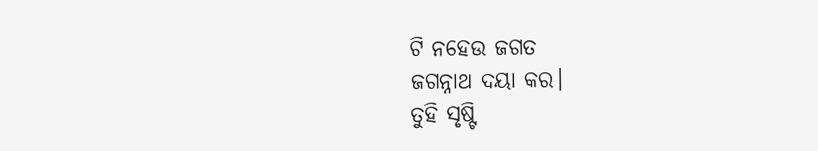ଟି ନହେଉ ଜଗତ
ଜଗନ୍ନାଥ ଦୟା କର।
ତୁହି ସୃଷ୍ଟି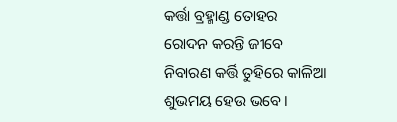କର୍ତ୍ତା ବ୍ରହ୍ମାଣ୍ଡ ତୋହର
ରୋଦନ କରନ୍ତି ଜୀବେ
ନିବାରଣ କର୍ତ୍ତି ତୁହିରେ କାଳିଆ
ଶୁଭମୟ ହେଉ ଭବେ।